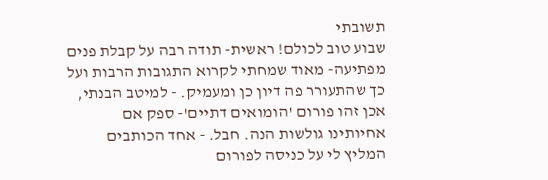תשובתי
שבוע טוב לכולם! ראשית- תודה רבה על קבלת פנים מפתיעה- מאוד שמחתי לקרוא התגובות הרבות ועל כך שהתעורר פה דיון כן ומעמיק. - למיטב הבנתי, אכן זהו פורום 'הומואים דתיים'- ספק אם אחיותינו גולשות הנה. חבל. - אחד הכותבים המליץ לי על כניסה לפורום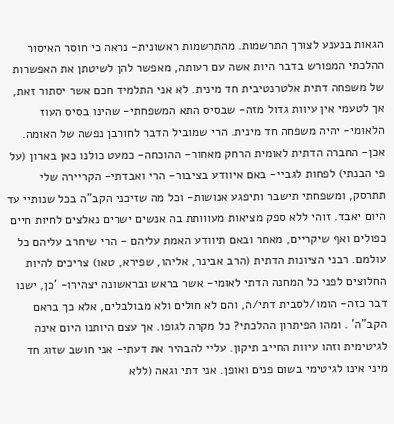הגאות בנענע לצורך התרשמות. מהתרשמות ראשונית- נראה כי חוסר האיסור ההלכתי המפורש בדבר היות אשה עם רעותה, מאפשר להן לשיטתן את האפשרות של משפחה דתית אלטרנטיבית חד מינית. לא אני התלמיד חכם אשר יסתור זאת, אך לטעמי אין עיוות גדול מזה- שבסיס התא המשפחתי- שהינו בסיס העוז הלאומי- יהיה משפחה חד מינית. הרי שמוביל הדבר לחורבן נפשה של האומה. אכן- החברה הדתית לאומית הרחק מאחור- ההוכחה- כמעט כולנו כאן בארון (על פי הבנתי) לפחות לגביי- באם איוודע בציבור- הרי ואבדתי- הקריירה שלי תתרסק, ומשפחתי תישבר ותיפגע אנושות- וכל מה שזיכני הקב"ה בכל שנותיי עד היום יאבד. זוהי ללא ספק מציאות מעווותת בה אנשים ישרים נאלצים לחיות חיים כפולים ואף שיקריים, מאחר ובאם תיוודע האמת עליהם - הרי שיחרב עליהם כל עולמם. רבני הציונות הדתית (הרב אבינר, אליהו, שפירא, טאו) צריכים להיות החלוצים לפני כל המחנה הדתי לאומי- אשר בראש ובראשונה יצהירו- 'כן, ישנו דבר כזה- הומו/לסבית דתי/ה, והם לא חולים ולא מבולבלים, אלא כך בראם הקב"ה' . ומהו הפיתרון ההלכתי? כל מקרה לגופו. אך עצם היותנו היום אינה לגיטימית וזהו עיוות החייב תיקון. עליי להבהיר את דעתי- אני חושב שזוג חד מיני אינו לגיטימי בשום פנים ואופן. אני דתי וגאה (ללא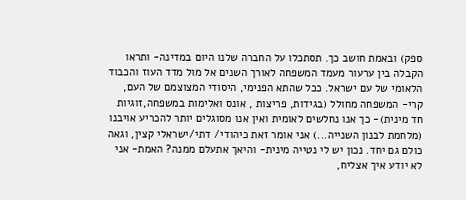ספק) ובאמת חושב כך. תסתכלו על החברה שלנו היום במדינה- ותראו הקבלה בין ערעור מעמד המשפחה לאורך השנים אל מול מדד העוז והכבוד הלאומי של עם ישראל. ככל שהתא הפנימי, היסודי המצוצמם של העם, קרי- המשפחה מחולל (בגידות, פריצות , אונס ואלימות במשפחה,זוגיות חד מינית)- כך אנו נחלשים לאומית ואין אנו מסוגלים יותר להכריע אויבנו (מלחמת לבנון השנייה...) אני אומר זאת כיהודי/ דתי/ישראלי קצין, וגאה כולם גם יחד. נכון יש לי נטייה מינית- והיאך אתעלם ממנה? האמת- אני לא יודע איך אצליח,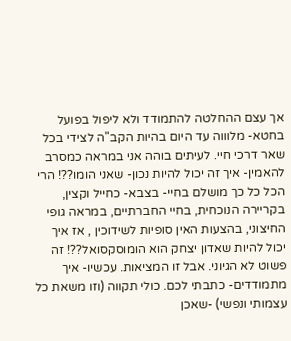אך עצם ההחלטה להתמודד ולא ליפול בפועל בחטא- מלוווה עד היום בהיות הקב"ה לצידי בכל שאר דרכי חיי. לעיתים בוהה אני במראה כמסרב להאמין- איך זה יכול להיות נכון- שאני הומו??! הרי הכל כל כך מושלם בחיי- בצבא- כחייל וקצין, בקריירה הנוכחית, בחיי החברתיים, במראה גופי החיצוני, בהצעות האין סופיות לשידוכין , אז איך יכול להיות שאדון יצחק הוא הומוסקסואל??! זה פשוט לא הגיוני. אבל זו המציאות. עכשיו- איך מתמודדים- כתבתי לכם. כולי תקווה (וזו משאת כל עצמותי ונפשי) -שאכן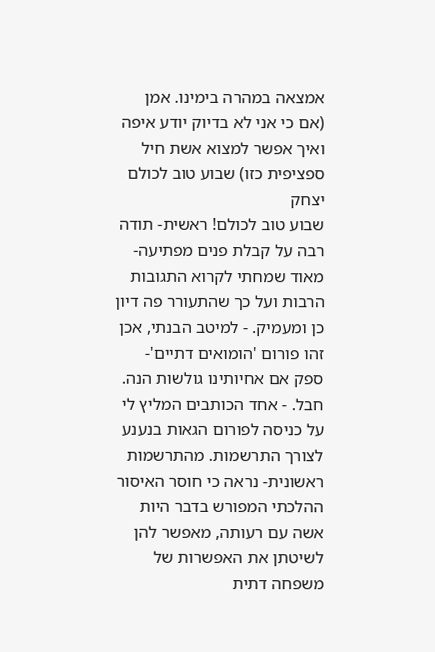אמצאה במהרה בימינו. אמן (אם כי אני לא בדיוק יודע איפה ואיך אפשר למצוא אשת חיל ספציפית כזו) שבוע טוב לכולם יצחק
שבוע טוב לכולם! ראשית- תודה רבה על קבלת פנים מפתיעה- מאוד שמחתי לקרוא התגובות הרבות ועל כך שהתעורר פה דיון כן ומעמיק. - למיטב הבנתי, אכן זהו פורום 'הומואים דתיים'- ספק אם אחיותינו גולשות הנה. חבל. - אחד הכותבים המליץ לי על כניסה לפורום הגאות בנענע לצורך התרשמות. מהתרשמות ראשונית- נראה כי חוסר האיסור ההלכתי המפורש בדבר היות אשה עם רעותה, מאפשר להן לשיטתן את האפשרות של משפחה דתית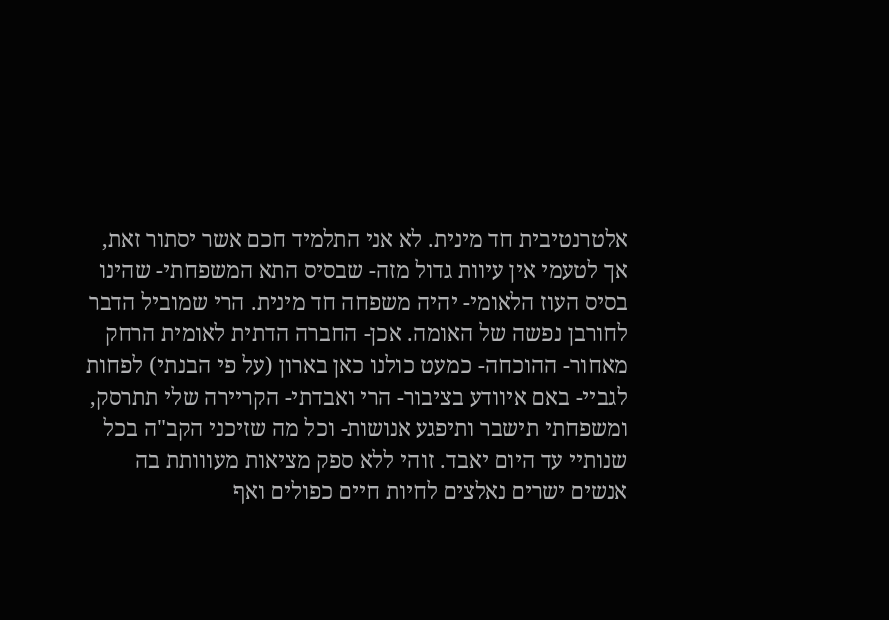אלטרנטיבית חד מינית. לא אני התלמיד חכם אשר יסתור זאת, אך לטעמי אין עיוות גדול מזה- שבסיס התא המשפחתי- שהינו בסיס העוז הלאומי- יהיה משפחה חד מינית. הרי שמוביל הדבר לחורבן נפשה של האומה. אכן- החברה הדתית לאומית הרחק מאחור- ההוכחה- כמעט כולנו כאן בארון (על פי הבנתי) לפחות לגביי- באם איוודע בציבור- הרי ואבדתי- הקריירה שלי תתרסק, ומשפחתי תישבר ותיפגע אנושות- וכל מה שזיכני הקב"ה בכל שנותיי עד היום יאבד. זוהי ללא ספק מציאות מעווותת בה אנשים ישרים נאלצים לחיות חיים כפולים ואף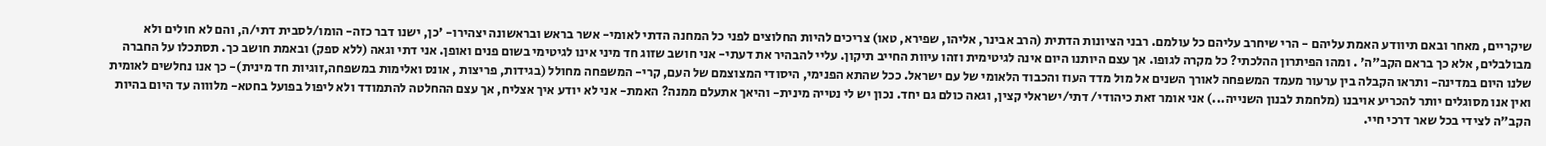שיקריים, מאחר ובאם תיוודע האמת עליהם - הרי שיחרב עליהם כל עולמם. רבני הציונות הדתית (הרב אבינר, אליהו, שפירא, טאו) צריכים להיות החלוצים לפני כל המחנה הדתי לאומי- אשר בראש ובראשונה יצהירו- 'כן, ישנו דבר כזה- הומו/לסבית דתי/ה, והם לא חולים ולא מבולבלים, אלא כך בראם הקב"ה' . ומהו הפיתרון ההלכתי? כל מקרה לגופו. אך עצם היותנו היום אינה לגיטימית וזהו עיוות החייב תיקון. עליי להבהיר את דעתי- אני חושב שזוג חד מיני אינו לגיטימי בשום פנים ואופן. אני דתי וגאה (ללא ספק) ובאמת חושב כך. תסתכלו על החברה שלנו היום במדינה- ותראו הקבלה בין ערעור מעמד המשפחה לאורך השנים אל מול מדד העוז והכבוד הלאומי של עם ישראל. ככל שהתא הפנימי, היסודי המצוצמם של העם, קרי- המשפחה מחולל (בגידות, פריצות , אונס ואלימות במשפחה,זוגיות חד מינית)- כך אנו נחלשים לאומית ואין אנו מסוגלים יותר להכריע אויבנו (מלחמת לבנון השנייה...) אני אומר זאת כיהודי/ דתי/ישראלי קצין, וגאה כולם גם יחד. נכון יש לי נטייה מינית- והיאך אתעלם ממנה? האמת- אני לא יודע איך אצליח, אך עצם ההחלטה להתמודד ולא ליפול בפועל בחטא- מלוווה עד היום בהיות הקב"ה לצידי בכל שאר דרכי חיי.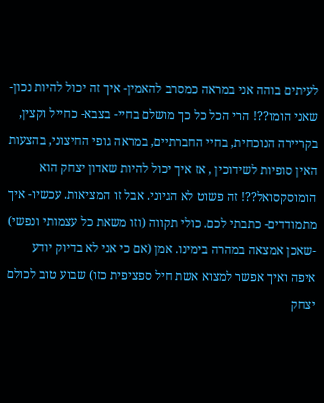לעיתים בוהה אני במראה כמסרב להאמין- איך זה יכול להיות נכון- שאני הומו??! הרי הכל כל כך מושלם בחיי- בצבא- כחייל וקצין, בקריירה הנוכחית, בחיי החברתיים, במראה גופי החיצוני, בהצעות האין סופיות לשידוכין , אז איך יכול להיות שאדון יצחק הוא הומוסקסואל??! זה פשוט לא הגיוני. אבל זו המציאות. עכשיו- איך מתמודדים- כתבתי לכם. כולי תקווה (וזו משאת כל עצמותי ונפשי) -שאכן אמצאה במהרה בימינו. אמן (אם כי אני לא בדיוק יודע איפה ואיך אפשר למצוא אשת חיל ספציפית כזו) שבוע טוב לכולם יצחק